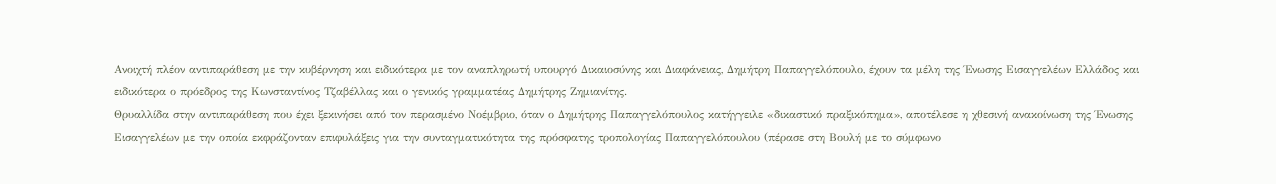Ανοιχτή πλέον αντιπαράθεση με την κυβέρνηση και ειδικότερα με τον αναπληρωτή υπουργό Δικαιοσύνης και Διαφάνειας, Δημήτρη Παπαγγελόπουλο, έχουν τα μέλη της Ένωσης Εισαγγελέων Ελλάδος και ειδικότερα ο πρόεδρος της Κωνσταντίνος Τζαβέλλας και ο γενικός γραμματέας Δημήτρης Ζημιανίτης.
Θρυαλλίδα στην αντιπαράθεση που έχει ξεκινήσει από τον περασμένο Νοέμβριο, όταν ο Δημήτρης Παπαγγελόπουλος κατήγγειλε «δικαστικό πραξικόπημα», αποτέλεσε η χθεσινή ανακοίνωση της Ένωσης Εισαγγελέων με την οποία εκφράζονταν επιφυλάξεις για την συνταγματικότητα της πρόσφατης τροπολογίας Παπαγγελόπουλου (πέρασε στη Βουλή με το σύμφωνο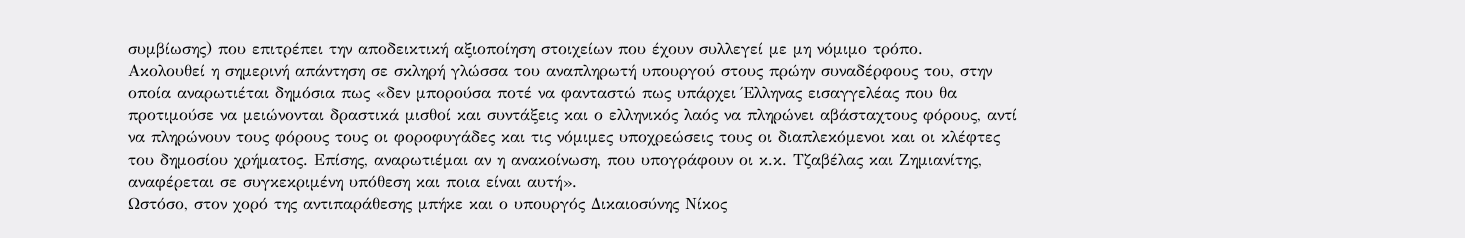συμβίωσης) που επιτρέπει την αποδεικτική αξιοποίηση στοιχείων που έχουν συλλεγεί με μη νόμιμο τρόπο.
Ακολουθεί η σημερινή απάντηση σε σκληρή γλώσσα του αναπληρωτή υπουργού στους πρώην συναδέρφους του, στην οποία αναρωτιέται δημόσια πως «δεν μπορούσα ποτέ να φανταστώ πως υπάρχει Έλληνας εισαγγελέας που θα προτιμούσε να μειώνονται δραστικά μισθοί και συντάξεις και ο ελληνικός λαός να πληρώνει αβάσταχτους φόρους, αντί να πληρώνουν τους φόρους τους οι φοροφυγάδες και τις νόμιμες υποχρεώσεις τους οι διαπλεκόμενοι και οι κλέφτες του δημοσίου χρήματος. Επίσης, αναρωτιέμαι αν η ανακοίνωση, που υπογράφουν οι κ.κ. Τζαβέλας και Ζημιανίτης, αναφέρεται σε συγκεκριμένη υπόθεση και ποια είναι αυτή».
Ωστόσο, στον χορό της αντιπαράθεσης μπήκε και ο υπουργός Δικαιοσύνης Νίκος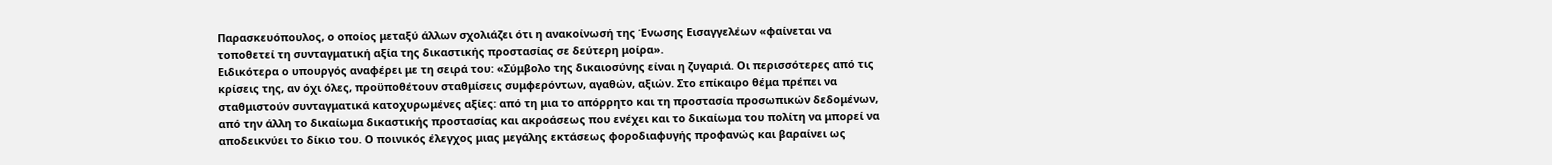Παρασκευόπουλος, ο οποίος μεταξύ άλλων σχολιάζει ότι η ανακοίνωσή της Ένωσης Εισαγγελέων «φαίνεται να τοποθετεί τη συνταγματική αξία της δικαστικής προστασίας σε δεύτερη μοίρα».
Ειδικότερα ο υπουργός αναφέρει με τη σειρά του: «Σύμβολο της δικαιοσύνης είναι η ζυγαριά. Οι περισσότερες από τις κρίσεις της, αν όχι όλες, προϋποθέτουν σταθμίσεις συμφερόντων, αγαθών, αξιών. Στο επίκαιρο θέμα πρέπει να σταθμιστούν συνταγματικά κατοχυρωμένες αξίες: από τη μια το απόρρητο και τη προστασία προσωπικών δεδομένων, από την άλλη το δικαίωμα δικαστικής προστασίας και ακροάσεως που ενέχει και το δικαίωμα του πολίτη να μπορεί να αποδεικνύει το δίκιο του. Ο ποινικός έλεγχος μιας μεγάλης εκτάσεως φοροδιαφυγής προφανώς και βαραίνει ως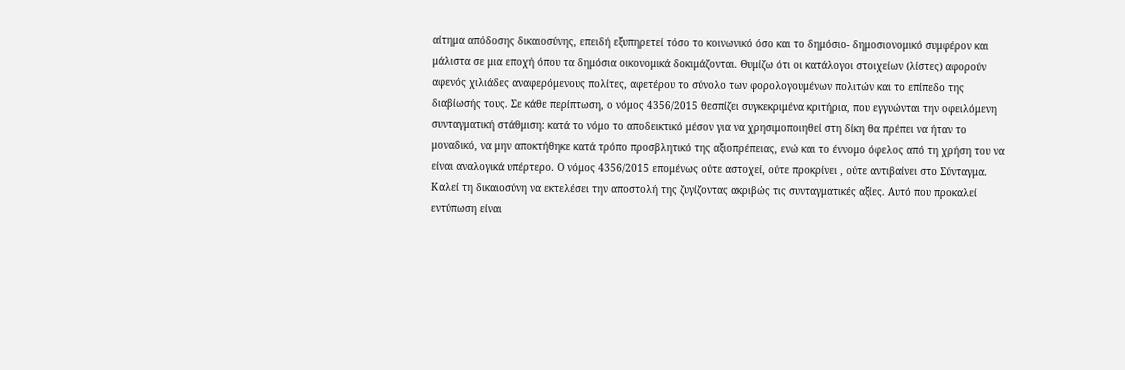αίτημα απόδοσης δικαιοσύνης, επειδή εξυπηρετεί τόσο το κοινωνικό όσο και το δημόσιο- δημοσιονομικό συμφέρον και μάλιστα σε μια εποχή όπου τα δημόσια οικονομικά δοκιμάζονται. Θυμίζω ότι οι κατάλογοι στοιχείων (λίστες) αφορούν αφενός χιλιάδες αναφερόμενους πολίτες, αφετέρου το σύνολο των φορολογουμένων πολιτών και το επίπεδο της διαβίωσής τους. Σε κάθε περίπτωση, ο νόμος 4356/2015 θεσπίζει συγκεκριμένα κριτήρια, που εγγυώνται την οφειλόμενη συνταγματική στάθμιση: κατά το νόμο το αποδεικτικό μέσον για να χρησιμοποιηθεί στη δίκη θα πρέπει να ήταν το μοναδικό, να μην αποκτήθηκε κατά τρόπο προσβλητικό της αξιοπρέπειας, ενώ και το έννομο όφελος από τη χρήση του να είναι αναλογικά υπέρτερο. Ο νόμος 4356/2015 επομένως ούτε αστοχεί, ούτε προκρίνει , ούτε αντιβαίνει στο Σύνταγμα. Καλεί τη δικαιοσύνη να εκτελέσει την αποστολή της ζυγίζοντας ακριβώς τις συνταγματικές αξίες. Αυτό που προκαλεί εντύπωση είναι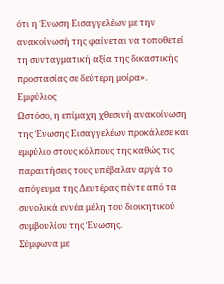ότι η Ένωση Εισαγγελέων με την ανακοίνωσή της φαίνεται να τοποθετεί τη συνταγματική αξία της δικαστικής προστασίας σε δεύτερη μοίρα».
Εμφύλιος
Ωστόσο, η επίμαχη χθεσινή ανακοίνωση της Ένωσης Εισαγγελέων προκάλεσε και εμφύλιο στους κόλπους της καθώς τις παραιτήσεις τους υπέβαλαν αργά το απόγευμα της Δευτέρας πέντε από τα συνολικά εννέα μέλη του διοικητικού συμβουλίου της Ένωσης.
Σύμφωνα με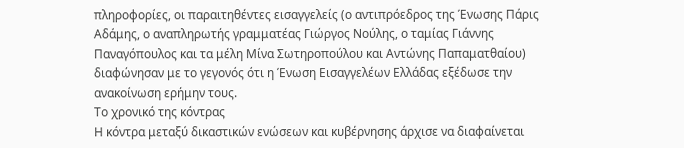πληροφορίες, οι παραιτηθέντες εισαγγελείς (ο αντιπρόεδρος της Ένωσης Πάρις Αδάμης, ο αναπληρωτής γραμματέας Γιώργος Νούλης, ο ταμίας Γιάννης Παναγόπουλος και τα μέλη Μίνα Σωτηροπούλου και Αντώνης Παπαματθαίου) διαφώνησαν με το γεγονός ότι η Ένωση Εισαγγελέων Ελλάδας εξέδωσε την ανακοίνωση ερήμην τους.
Το χρονικό της κόντρας
Η κόντρα μεταξύ δικαστικών ενώσεων και κυβέρνησης άρχισε να διαφαίνεται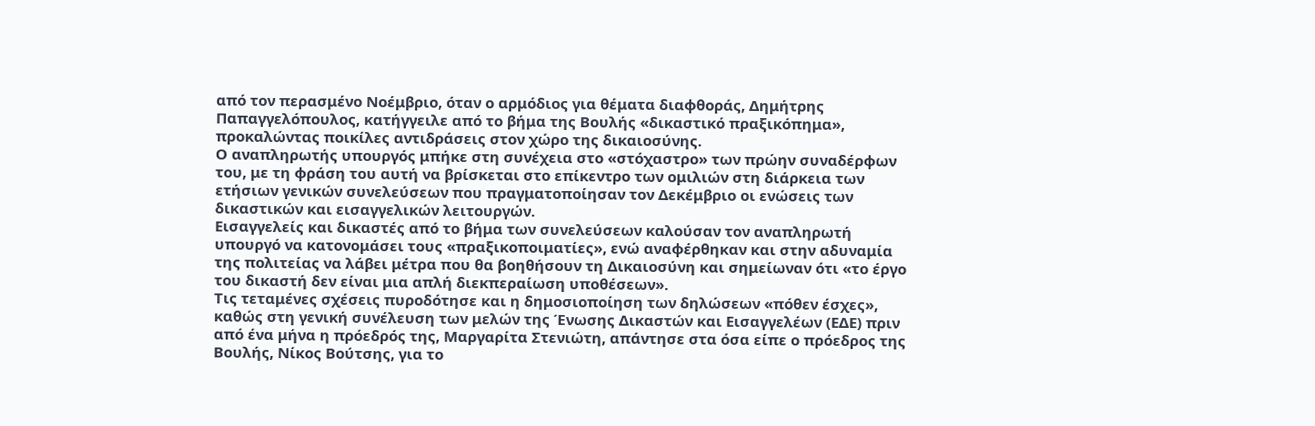από τον περασμένο Νοέμβριο, όταν ο αρμόδιος για θέματα διαφθοράς, Δημήτρης Παπαγγελόπουλος, κατήγγειλε από το βήμα της Βουλής «δικαστικό πραξικόπημα», προκαλώντας ποικίλες αντιδράσεις στον χώρο της δικαιοσύνης.
Ο αναπληρωτής υπουργός μπήκε στη συνέχεια στο «στόχαστρο» των πρώην συναδέρφων του, με τη φράση του αυτή να βρίσκεται στο επίκεντρο των ομιλιών στη διάρκεια των ετήσιων γενικών συνελεύσεων που πραγματοποίησαν τον Δεκέμβριο οι ενώσεις των δικαστικών και εισαγγελικών λειτουργών.
Εισαγγελείς και δικαστές από το βήμα των συνελεύσεων καλούσαν τον αναπληρωτή υπουργό να κατονομάσει τους «πραξικοποιματίες», ενώ αναφέρθηκαν και στην αδυναμία της πολιτείας να λάβει μέτρα που θα βοηθήσουν τη Δικαιοσύνη και σημείωναν ότι «το έργο του δικαστή δεν είναι μια απλή διεκπεραίωση υποθέσεων».
Τις τεταμένες σχέσεις πυροδότησε και η δημοσιοποίηση των δηλώσεων «πόθεν έσχες», καθώς στη γενική συνέλευση των μελών της Ένωσης Δικαστών και Εισαγγελέων (ΕΔΕ) πριν από ένα μήνα η πρόεδρός της, Μαργαρίτα Στενιώτη, απάντησε στα όσα είπε ο πρόεδρος της Βουλής, Νίκος Βούτσης, για το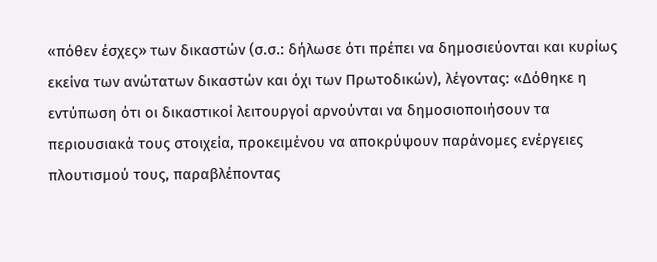«πόθεν έσχες» των δικαστών (σ.σ.: δήλωσε ότι πρέπει να δημοσιεύονται και κυρίως εκείνα των ανώτατων δικαστών και όχι των Πρωτοδικών), λέγοντας: «Δόθηκε η εντύπωση ότι οι δικαστικοί λειτουργοί αρνούνται να δημοσιοποιήσουν τα περιουσιακά τους στοιχεία, προκειμένου να αποκρύψουν παράνομες ενέργειες πλουτισμού τους, παραβλέποντας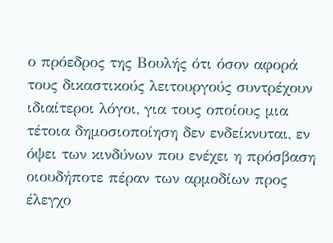ο πρόεδρος της Βουλής ότι όσον αφορά τους δικαστικούς λειτουργούς συντρέχουν ιδιαίτεροι λόγοι, για τους οποίους μια τέτοια δημοσιοποίηση δεν ενδείκνυται, εν όψει των κινδύνων που ενέχει η πρόσβαση οιουδήποτε πέραν των αρμοδίων προς έλεγχο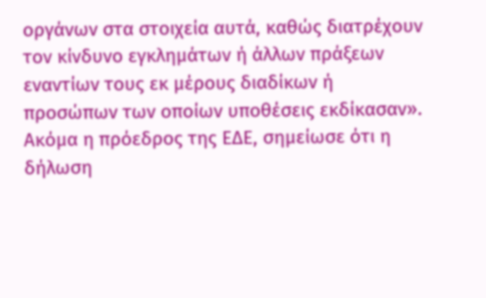οργάνων στα στοιχεία αυτά, καθώς διατρέχουν τον κίνδυνο εγκλημάτων ή άλλων πράξεων εναντίων τους εκ μέρους διαδίκων ή προσώπων των οποίων υποθέσεις εκδίκασαν».
Ακόμα η πρόεδρος της ΕΔΕ, σημείωσε ότι η δήλωση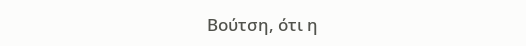Βούτση, ότι η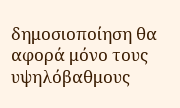δημοσιοποίηση θα αφορά μόνο τους υψηλόβαθμους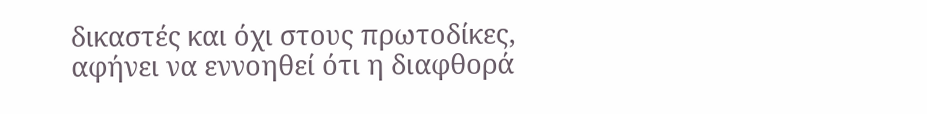δικαστές και όχι στους πρωτοδίκες, αφήνει να εννοηθεί ότι η διαφθορά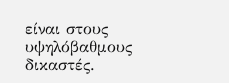είναι στους υψηλόβαθμους δικαστές.